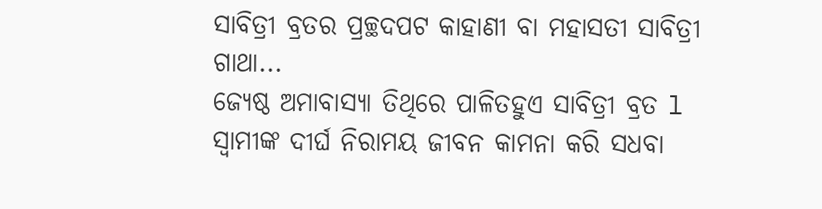ସାବିତ୍ରୀ ବ୍ରତର ପ୍ରଚ୍ଛଦପଟ କାହାଣୀ ବା ମହାସତୀ ସାବିତ୍ରୀ ଗାଥା...
ଜ୍ୟେଷ୍ଠ ଅମାବାସ୍ୟା ତିଥିରେ ପାଳିତହୁଏ ସାବିତ୍ରୀ ବ୍ରତ l ସ୍ୱାମୀଙ୍କ ଦୀର୍ଘ ନିରାମୟ ଜୀବନ କାମନା କରି ସଧବା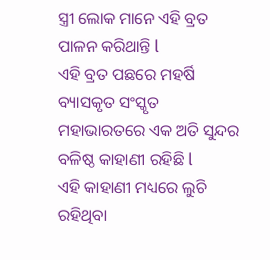ସ୍ତ୍ରୀ ଲୋକ ମାନେ ଏହି ବ୍ରତ ପାଳନ କରିଥାନ୍ତି l
ଏହି ବ୍ରତ ପଛରେ ମହର୍ଷି ବ୍ୟାସକୃତ ସଂସ୍କୃତ ମହାଭାରତରେ ଏକ ଅତି ସୁନ୍ଦର ବଳିଷ୍ଠ କାହାଣୀ ରହିଛି l
ଏହି କାହାଣୀ ମଧ୍ୟରେ ଲୁଚି ରହିଥିବା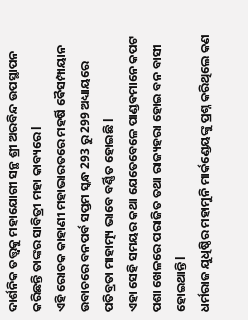ଦାର୍ଶନିକ ତତ୍ତ୍ୱକୁ ମହାଯୋଗୀ ସନ୍ଥ ଶ୍ରୀ ଅରବିନ୍ଦ ଉପସ୍ଥାପନ କରିଛନ୍ତି ତାଙ୍କର ସାବିତ୍ରୀ ମହା କାବ୍ୟରେ l
ଏହି ରୋଚକ କାହାଣୀ ମହାଭାରତରେ ମହର୍ଷି ଵୈସମ୍ପାୟାନ ଉବାଚରେ ବନପର୍ବ ସପ୍ତମ ସ୍କନ୍ଧ 293 ରୁ 299 ଅଧ୍ୟାୟରେ ପତିବ୍ରତା ମାହାତ୍ମ୍ୟ ଭାବେ ବର୍ଣ୍ଣିତ ହୋଇଛି l
ଏହା ସେହି ସମୟର କଥା ଯେତେବେଳେ ପାଣ୍ଡଵମାନେ କପଟ ପଶା ଖେଳରେ ପରାଜିତ ତଥା ରାଜ୍ୟହରା ହୋଇ ବନ ବାସୀ ହୋଇଥାନ୍ତି l
ଧର୍ମରାଜ ଯୁଧିଷ୍ଠିର ମହାମୁନି ମାର୍କଣ୍ଡେୟଙ୍କୁ ପ୍ରଶ୍ନ କରିଥିଲେ କଣ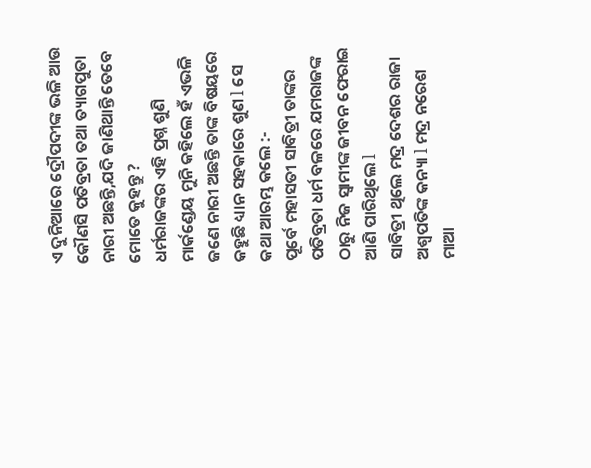ଏ ଦୁନିଆରେ ଦ୍ରୌପଦୀଙ୍କ ଭଳି ଆଉ କୌଣସି ପତିବ୍ରତା ତଥା ତ୍ୟାଗପୁତା ନାରୀ ଅଛନ୍ତି,ଯଦି ଜାଣିଥାନ୍ତି ତେବେ ମୋତେ କୁହନ୍ତୁ ?
ଧର୍ମରାଜଙ୍କର ଏହି ପ୍ରଶ୍ନ ଶୁଣି ମାର୍କଣ୍ଡେୟ ମୁନି କହିଲେ ହଁ ଏଭଳି ଜଣେ ନାରୀ ଅଛନ୍ତି ତାଙ୍କ ବିଷୟରେ କହୁଛି ଧ୍ୟାନ ସହକାରେ ଶୁଣ l ସେ କଥା ଆରମ୍ଭ କଲେ :-
ପୂର୍ବେ ମହାସତୀ ସାବିତ୍ରୀ ତାଙ୍କର ପତିବ୍ରତା ଧର୍ମ ବଳରେ ଯମରାଜଙ୍କ ଠାରୁ ନିଜ ସ୍ୱାମୀଙ୍କ ଜୀବନ ଫେରାଇ ଆଣି ପାରିଥିଲେ l
ସାବିତ୍ରୀ ଥିଲେ ମଦ୍ର ଦେଶର ରାଜା ଅଶ୍ୱପତିଙ୍କ କନ୍ୟା l ମଦ୍ର ନରେଶ ମାଆ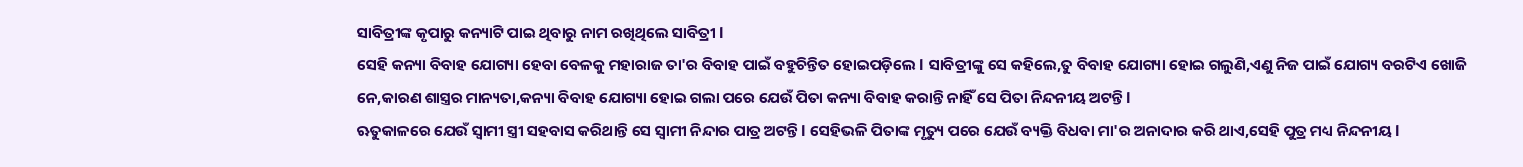ସାବିତ୍ରୀଙ୍କ କୃପାରୁ କନ୍ୟାଟି ପାଇ ଥିବାରୁ ନାମ ରଖିଥିଲେ ସାବିତ୍ରୀ l
ସେହି କନ୍ୟା ବିବାହ ଯୋଗ୍ୟା ହେବା ବେଳକୁ ମହାରାଜ ତା'ର ବିବାହ ପାଇଁ ବହୁଚିନ୍ତିତ ହୋଇପଡ଼ିଲେ l ସାବିତ୍ରୀଙ୍କୁ ସେ କହିଲେ,ତୁ ବିବାହ ଯୋଗ୍ୟା ହୋଇ ଗଲୁଣି,ଏଣୁ ନିଜ ପାଇଁ ଯୋଗ୍ୟ ବରଟିଏ ଖୋଜି ନେ,କାରଣ ଶାସ୍ତ୍ରର ମାନ୍ୟତା,କନ୍ୟା ବିବାହ ଯୋଗ୍ୟା ହୋଇ ଗଲା ପରେ ଯେଉଁ ପିତା କନ୍ୟା ବିବାହ କରାନ୍ତି ନାହିଁ ସେ ପିତା ନିନ୍ଦନୀୟ ଅଟନ୍ତି l
ଋତୁକାଳରେ ଯେଉଁ ସ୍ୱାମୀ ସ୍ତ୍ରୀ ସହବାସ କରିଥାନ୍ତି ସେ ସ୍ୱାମୀ ନିନ୍ଦାର ପାତ୍ର ଅଟନ୍ତି l ସେହିଭଳି ପିତାଙ୍କ ମୃତ୍ୟୁ ପରେ ଯେଉଁ ବ୍ୟକ୍ତି ବିଧବା ମା'ର ଅନାଦାର କରି ଥାଏ,ସେହି ପୁତ୍ର ମଧ୍ୟ ନିନ୍ଦନୀୟ l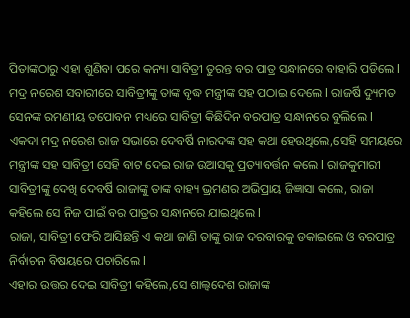ପିତାଙ୍କଠାରୁ ଏହା ଶୁଣିବା ପରେ କନ୍ୟା ସାବିତ୍ରୀ ତୁରନ୍ତ ବର ପାତ୍ର ସନ୍ଧାନରେ ବାହାରି ପଡିଲେ l ମଦ୍ର ନରେଶ ସବାରୀରେ ସାବିତ୍ରୀଙ୍କୁ ତାଙ୍କ ବୃଦ୍ଧ ମନ୍ତ୍ରୀଙ୍କ ସହ ପଠାଇ ଦେଲେ l ରାଜର୍ଷି ଦ୍ୟୁମତ ସେନଙ୍କ ରମଣୀୟ ତପୋବନ ମଧ୍ୟରେ ସାବିତ୍ରୀ କିଛିଦିନ ବରପାତ୍ର ସନ୍ଧାନରେ ବୁଲିଲେ l
ଏକଦା ମଦ୍ର ନରେଶ ରାଜ ସଭାରେ ଦେବର୍ଷି ନାରଦଙ୍କ ସହ କଥା ହେଉଥିଲେ,ସେହି ସମୟରେ ମନ୍ତ୍ରୀଙ୍କ ସହ ସାବିତ୍ରୀ ସେହି ବାଟ ଦେଇ ରାଜ ଉଆସକୁ ପ୍ରତ୍ୟାବର୍ତ୍ତନ କଲେ l ରାଜକୁମାରୀ ସାବିତ୍ରୀଙ୍କୁ ଦେଖି ଦେବର୍ଷି ରାଜାଙ୍କୁ ତାଙ୍କ ବାହ୍ୟ ଭ୍ରମଣର ଅଭିପ୍ରାୟ ଜିଜ୍ଞାସା କଲେ, ରାଜା କହିଲେ ସେ ନିଜ ପାଇଁ ବର ପାତ୍ରର ସନ୍ଧାନରେ ଯାଇଥିଲେ l
ରାଜା, ସାବିତ୍ରୀ ଫେରି ଆସିଛନ୍ତି ଏ କଥା ଜାଣି ତାଙ୍କୁ ରାଜ ଦରବାରକୁ ଡକାଇଲେ ଓ ବରପାତ୍ର ନିର୍ବାଚନ ବିଷୟରେ ପଚାରିଲେ l
ଏହାର ଉତ୍ତର ଦେଇ ସାବିତ୍ରୀ କହିଲେ,ସେ ଶାଲ୍ଵଦେଶ ରାଜାଙ୍କ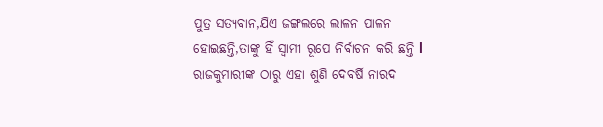ପୁତ୍ର ସତ୍ୟବାନ,ଯିଏ ଜଙ୍ଗଲରେ ଲାଳନ ପାଳନ ହୋଇଛନ୍ତି,ତାଙ୍କୁ ହିଁ ସ୍ୱାମୀ ରୂପେ ନିର୍ବାଚନ କରି ଛନ୍ତି l
ରାଜକୁମାରୀଙ୍କ ଠାରୁ ଏହା ଶୁଣି ଦେବର୍ଷି ନାରଦ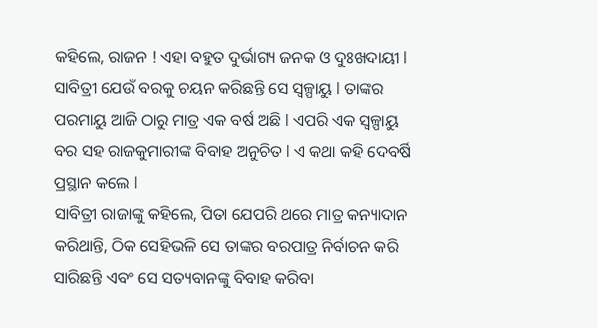କହିଲେ, ରାଜନ ! ଏହା ବହୁତ ଦୁର୍ଭାଗ୍ୟ ଜନକ ଓ ଦୁଃଖଦାୟୀ l ସାବିତ୍ରୀ ଯେଉଁ ବରକୁ ଚୟନ କରିଛନ୍ତି ସେ ସ୍ୱଳ୍ପାୟୁ l ତାଙ୍କର ପରମାୟୁ ଆଜି ଠାରୁ ମାତ୍ର ଏକ ବର୍ଷ ଅଛି l ଏପରି ଏକ ସ୍ୱଳ୍ପାୟୁ ବର ସହ ରାଜକୁମାରୀଙ୍କ ବିବାହ ଅନୁଚିତ l ଏ କଥା କହି ଦେବର୍ଷି ପ୍ରସ୍ଥାନ କଲେ l
ସାବିତ୍ରୀ ରାଜାଙ୍କୁ କହିଲେ, ପିତା ଯେପରି ଥରେ ମାତ୍ର କନ୍ୟାଦାନ କରିଥାନ୍ତି, ଠିକ ସେହିଭଳି ସେ ତାଙ୍କର ବରପାତ୍ର ନିର୍ବାଚନ କରି ସାରିଛନ୍ତି ଏବଂ ସେ ସତ୍ୟବାନଙ୍କୁ ବିବାହ କରିବା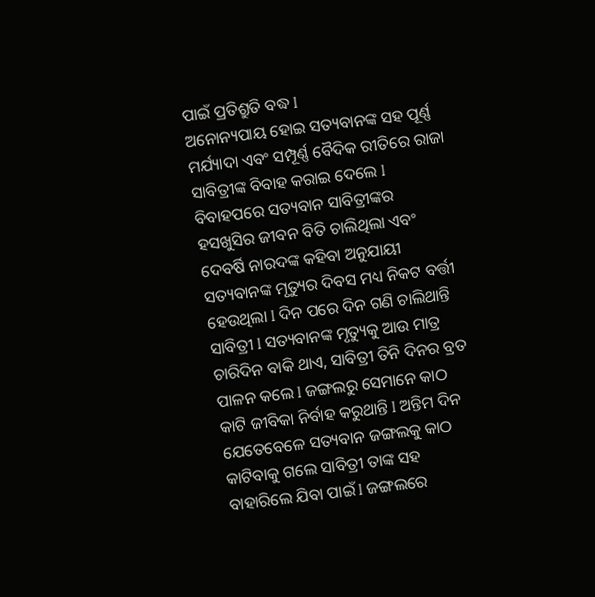ପାଇଁ ପ୍ରତିଶ୍ରୁତି ବଦ୍ଧ l
ଅନୋନ୍ୟପାୟ ହୋଇ ସତ୍ୟବାନଙ୍କ ସହ ପୂର୍ଣ୍ଣ ମର୍ଯ୍ୟାଦା ଏବଂ ସମ୍ପୂର୍ଣ୍ଣ ବୈଦିକ ରୀତିରେ ରାଜା ସାବିତ୍ରୀଙ୍କ ବିବାହ କରାଇ ଦେଲେ l
ବିବାହପରେ ସତ୍ୟବାନ ସାବିତ୍ରୀଙ୍କର ହସଖୁସିର ଜୀବନ ବିତି ଚାଲିଥିଲା ଏବଂ ଦେବର୍ଷି ନାରଦଙ୍କ କହିବା ଅନୁଯାୟୀ ସତ୍ୟବାନଙ୍କ ମୃତ୍ୟୁର ଦିବସ ମଧ୍ୟ ନିକଟ ବର୍ତ୍ତୀ ହେଉଥିଲା l ଦିନ ପରେ ଦିନ ଗଣି ଚାଲିଥାନ୍ତି ସାବିତ୍ରୀ l ସତ୍ୟବାନଙ୍କ ମୃତ୍ୟୁକୁ ଆଉ ମାତ୍ର ଚାରିଦିନ ବାକି ଥାଏ, ସାବିତ୍ରୀ ତିନି ଦିନର ବ୍ରତ ପାଳନ କଲେ l ଜଙ୍ଗଲରୁ ସେମାନେ କାଠ କାଟି ଜୀବିକା ନିର୍ବାହ କରୁଥାନ୍ତି l ଅନ୍ତିମ ଦିନ ଯେତେବେଳେ ସତ୍ୟବାନ ଜଙ୍ଗଲକୁ କାଠ କାଟିବାକୁ ଗଲେ ସାବିତ୍ରୀ ତାଙ୍କ ସହ ବାହାରିଲେ ଯିବା ପାଇଁ l ଜଙ୍ଗଲରେ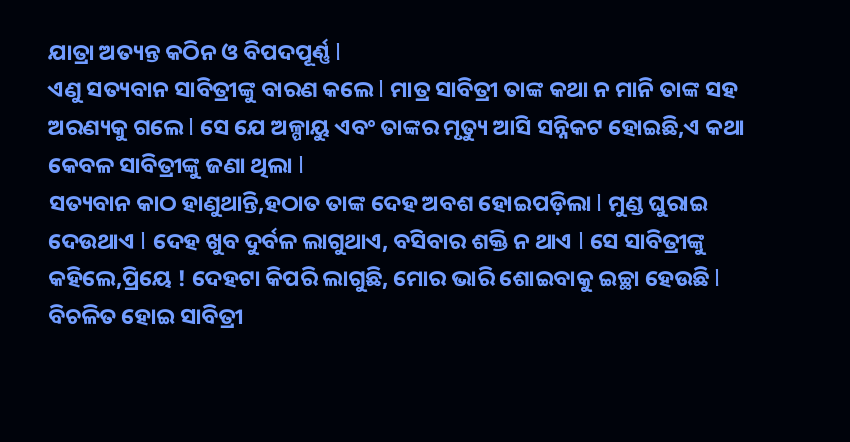ଯାତ୍ରା ଅତ୍ୟନ୍ତ କଠିନ ଓ ବିପଦପୂର୍ଣ୍ଣ l
ଏଣୁ ସତ୍ୟବାନ ସାବିତ୍ରୀଙ୍କୁ ବାରଣ କଲେ l ମାତ୍ର ସାବିତ୍ରୀ ତାଙ୍କ କଥା ନ ମାନି ତାଙ୍କ ସହ ଅରଣ୍ୟକୁ ଗଲେ l ସେ ଯେ ଅଳ୍ପାୟୁ ଏବଂ ତାଙ୍କର ମୃତ୍ୟୁ ଆସି ସନ୍ନିକଟ ହୋଇଛି,ଏ କଥା କେବଳ ସାବିତ୍ରୀଙ୍କୁ ଜଣା ଥିଲା l
ସତ୍ୟବାନ କାଠ ହାଣୁଥାନ୍ତି,ହଠାତ ତାଙ୍କ ଦେହ ଅବଶ ହୋଇପଡ଼ିଲା l ମୁଣ୍ଡ ଘୁରାଇ ଦେଉଥାଏ l ଦେହ ଖୁବ ଦୁର୍ବଳ ଲାଗୁଥାଏ, ବସିବାର ଶକ୍ତି ନ ଥାଏ l ସେ ସାବିତ୍ରୀଙ୍କୁ କହିଲେ,ପ୍ରିୟେ ! ଦେହଟା କିପରି ଲାଗୁଛି, ମୋର ଭାରି ଶୋଇବାକୁ ଇଚ୍ଛା ହେଉଛି l
ବିଚଳିତ ହୋଇ ସାବିତ୍ରୀ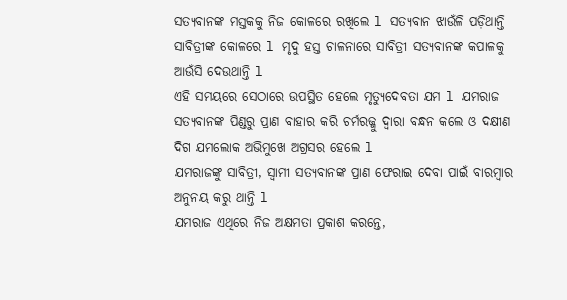ସତ୍ୟବାନଙ୍କ ମସ୍ତକକୁ ନିଜ କୋଳରେ ରଖିଲେ l ସତ୍ୟବାନ ଝାଉଁଳି ପଡ଼ିଥାନ୍ତି ସାବିତ୍ରୀଙ୍କ କୋଳରେ l ମୃଦୁ ହସ୍ତ ଚାଳନାରେ ସାବିତ୍ରୀ ସତ୍ୟବାନଙ୍କ କପାଳକୁ ଆଉଁସି ଦେଉଥାନ୍ତି l
ଏହି ସମୟରେ ସେଠାରେ ଉପସ୍ଥିତ ହେଲେ ମୃତ୍ୟୁଦେବତା ଯମ l ଯମରାଜ ସତ୍ୟବାନଙ୍କ ପିଣ୍ଡରୁ ପ୍ରାଣ ବାହାର କରି ଚର୍ମରଜ୍ଜୁ ଦ୍ୱାରା ବନ୍ଧନ କଲେ ଓ ଦକ୍ଷୀଣ ଦିଗ ଯମଲୋକ ଅଭିମୁଖେ ଅଗ୍ରସର ହେଲେ l
ଯମରାଜଙ୍କୁ ସାବିତ୍ରୀ, ସ୍ବାମୀ ସତ୍ୟବାନଙ୍କ ପ୍ରାଣ ଫେରାଇ ଦେବା ପାଇଁ ବାରମ୍ବାର ଅନୁନୟ କରୁ ଥାନ୍ତି l
ଯମରାଜ ଏଥିରେ ନିଜ ଅକ୍ଷମତା ପ୍ରକାଶ କରନ୍ତେ,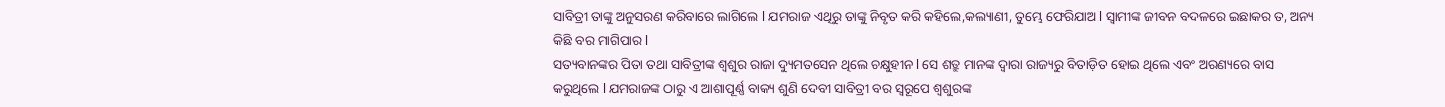ସାବିତ୍ରୀ ତାଙ୍କୁ ଅନୁସରଣ କରିବାରେ ଲାଗିଲେ l ଯମରାଜ ଏଥିରୁ ତାଙ୍କୁ ନିବୃତ କରି କହିଲେ,କଲ୍ୟାଣୀ, ତୁମ୍ଭେ ଫେରିଯାଅ l ସ୍ୱାମୀଙ୍କ ଜୀବନ ବଦଳରେ ଇଛାକର ତ, ଅନ୍ୟ କିଛି ବର ମାଗିପାର l
ସତ୍ୟବାନଙ୍କର ପିତା ତଥା ସାବିତ୍ରୀଙ୍କ ଶ୍ୱଶୁର ରାଜା ଦ୍ୟୁମତସେନ ଥିଲେ ଚକ୍ଷୁହୀନ l ସେ ଶତ୍ରୁ ମାନଙ୍କ ଦ୍ୱାରା ରାଜ୍ୟରୁ ବିତାଡ଼ିତ ହୋଇ ଥିଲେ ଏବଂ ଅରଣ୍ୟରେ ବାସ କରୁଥିଲେ l ଯମରାଜଙ୍କ ଠାରୁ ଏ ଆଶାପୂର୍ଣ୍ଣ ବାକ୍ୟ ଶୁଣି ଦେବୀ ସାବିତ୍ରୀ ବର ସ୍ୱରୂପେ ଶ୍ଵଶୁରଙ୍କ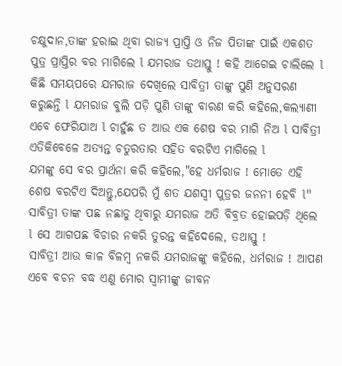ଚକ୍ଷୁଦାନ,ତାଙ୍କ ହରାଇ ଥିବା ରାଜ୍ୟ ପ୍ରାପ୍ତି ଓ ନିଜ ପିତାଙ୍କ ପାଇଁ ଏକଶତ ପୁତ୍ର ପ୍ରାପ୍ତିର ବର ମାଗିଲେ l ଯମରାଜ ତଥାସ୍ତୁ ! କହି ଆଗେଇ ଚାଲିଲେ l
କିଛି ସମୟପରେ ଯମରାଜ ଦେଖିଲେ ସାବିତ୍ରୀ ତାଙ୍କୁ ପୁଣି ଅନୁସରଣ କରୁଛନ୍ତି l ଯମରାଜ ବୁଲି ପଡ଼ି ପୁଣି ତାଙ୍କୁ ବାରଣ କରି କହିଲେ,କଲ୍ୟାଣୀ ଏବେ ଫେରିଯାଅ l ଚାହୁଁଛ ତ ଆଉ ଏକ ଶେଷ ବର ମାଗି ନିଅ l ସାବିତ୍ରୀ ଏତିକିବେଳେ ଅତ୍ୟନ୍ତ ଚତୁରତାର ସହିତ ବରଟିଏ ମାଗିଲେ l
ଯମଙ୍କୁ ସେ ବର ପ୍ରାର୍ଥନା କରି କହିଲେ,"ହେ ଧର୍ମରାଜ ! ମୋତେ ଏହି ଶେଷ ବରଟିଏ ଦିଅନ୍ତୁ,ଯେପରି ମୁଁ ଶତ ଯଶସ୍ବୀ ପୁତ୍ରର ଜନନୀ ହେବି l"
ସାବିତ୍ରୀ ତାଙ୍କ ପଛ ନଛାଡୁ ଥିବାରୁ ଯମରାଜ ଅତି ବିବ୍ରତ ହୋଇପଡ଼ି ଥିଲେ l ସେ ଆଗପଛ ବିଚାର ନକରି ତୁରନ୍ତ କହିଦେଲେ, ତଥାସ୍ତୁ !
ସାବିତ୍ରୀ ଆଉ କାଳ ବିଳମ୍ବ ନକରି ଯମରାଜଙ୍କୁ କହିଲେ, ଧର୍ମରାଜ ! ଆପଣ ଏବେ ବଚନ ବଦ୍ଧ ଏଣୁ ମୋର ସ୍ୱାମୀଙ୍କୁ ଜୀବନ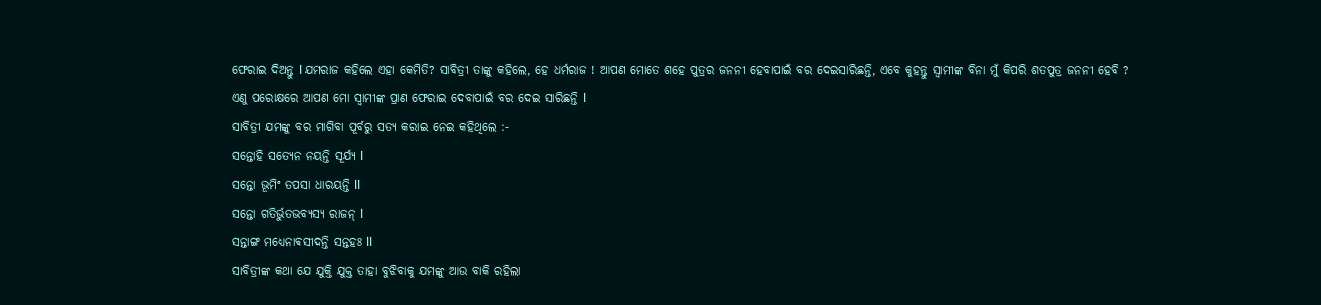ଫେରାଇ ଦିଅନ୍ତୁ l ଯମରାଜ କହିଲେ ଏହା କେମିତି? ସାବିତ୍ରୀ ତାଙ୍କୁ କହିଲେ, ହେ ଧର୍ମରାଜ ! ଆପଣ ମୋତେ ଶହେ ପୁତ୍ରର ଜନନୀ ହେବାପାଇଁ ବର ଦେଇସାରିଛନ୍ତି, ଏବେ କୁହନ୍ତୁ ସ୍ୱାମୀଙ୍କ ବିନା ମୁଁ କିପରି ଶତପୁତ୍ର ଜନନୀ ହେବି ?
ଏଣୁ ପରୋକ୍ଷରେ ଆପଣ ମୋ ସ୍ୱାମୀଙ୍କ ପ୍ରାଣ ଫେରାଇ ଦେବାପାଇଁ ବର ଦେଇ ସାରିଛନ୍ତି l
ସାବିତ୍ରୀ ଯମଙ୍କୁ ବର ମାଗିବା ପୂର୍ବରୁ ସତ୍ୟ କରାଇ ନେଇ କହିଥିଲେ :-
ସନ୍ତୋହି ସତ୍ୟେନ ନୟନ୍ତି ସୂର୍ଯ୍ୟ l
ସନ୍ତୋ ଭୂମିଂ ତପସା ଧାରୟନ୍ତି ll
ସନ୍ତୋ ଗତିର୍ଭୁତଭବ୍ୟସ୍ୟ ରାଜନ୍ l
ସନ୍ତାଙ୍ଗ ମଧ୍ୟେନାଵସୀଦନ୍ତି ସନ୍ତହଃ ll
ସାବିତ୍ରୀଙ୍କ କଥା ଯେ ଯୁକ୍ତି ଯୁକ୍ତ ତାହା ବୁଝିବାକୁ ଯମଙ୍କୁ ଆଉ ବାକି ରହିଲା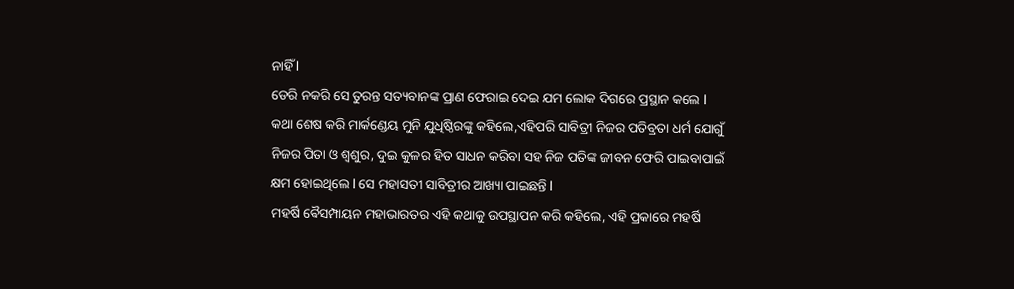ନାହିଁ l
ଡେରି ନକରି ସେ ତୁରନ୍ତ ସତ୍ୟବାନଙ୍କ ପ୍ରାଣ ଫେରାଇ ଦେଇ ଯମ ଲୋକ ଦିଗରେ ପ୍ରସ୍ଥାନ କଲେ l
କଥା ଶେଷ କରି ମାର୍କଣ୍ଡେୟ ମୁନି ଯୁଧିଷ୍ଠିରଙ୍କୁ କହିଲେ,ଏହିପରି ସାବିତ୍ରୀ ନିଜର ପତିବ୍ରତା ଧର୍ମ ଯୋଗୁଁ ନିଜର ପିତା ଓ ଶ୍ୱଶୁର, ଦୁଇ କୁଳର ହିତ ସାଧନ କରିବା ସହ ନିଜ ପତିଙ୍କ ଜୀବନ ଫେରି ପାଇବାପାଇଁ କ୍ଷମ ହୋଇଥିଲେ l ସେ ମହାସତୀ ସାବିତ୍ରୀର ଆଖ୍ୟା ପାଇଛନ୍ତି l
ମହର୍ଷି ଵୈସମ୍ପାୟନ ମହାଭାରତର ଏହି କଥାକୁ ଉପସ୍ଥାପନ କରି କହିଲେ, ଏହି ପ୍ରକାରେ ମହର୍ଷି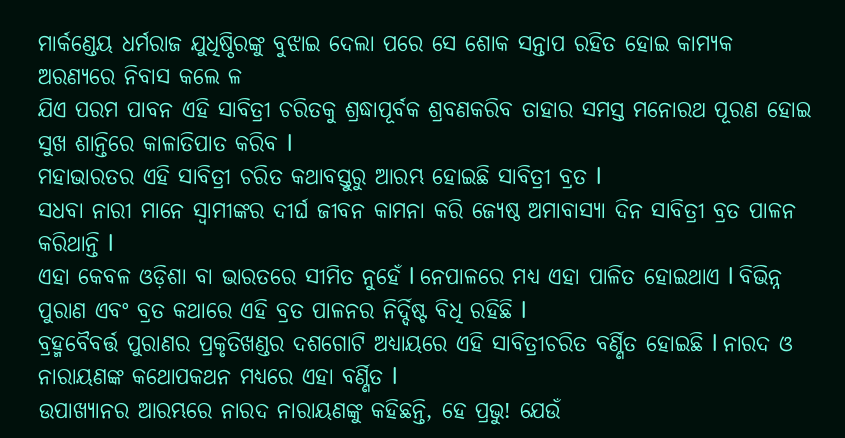ମାର୍କଣ୍ଡେୟ ଧର୍ମରାଜ ଯୁଧିଷ୍ଠିରଙ୍କୁ ବୁଝାଇ ଦେଲା ପରେ ସେ ଶୋକ ସନ୍ତାପ ରହିତ ହୋଇ କାମ୍ୟକ ଅରଣ୍ୟରେ ନିବାସ କଲେ ଳ
ଯିଏ ପରମ ପାବନ ଏହି ସାବିତ୍ରୀ ଚରିତକୁ ଶ୍ରଦ୍ଧାପୂର୍ବକ ଶ୍ରବଣକରିବ ତାହାର ସମସ୍ତ ମନୋରଥ ପୂରଣ ହୋଇ ସୁଖ ଶାନ୍ତିରେ କାଳାତିପାତ କରିବ l
ମହାଭାରତର ଏହି ସାବିତ୍ରୀ ଚରିତ କଥାବସ୍ତୁରୁ ଆରମ୍ଭ ହୋଇଛି ସାବିତ୍ରୀ ବ୍ରତ l
ସଧବା ନାରୀ ମାନେ ସ୍ୱାମୀଙ୍କର ଦୀର୍ଘ ଜୀବନ କାମନା କରି ଜ୍ୟେଷ୍ଠ ଅମାବାସ୍ୟା ଦିନ ସାବିତ୍ରୀ ବ୍ରତ ପାଳନ କରିଥାନ୍ତି l
ଏହା କେବଳ ଓଡ଼ିଶା ବା ଭାରତରେ ସୀମିତ ନୁହେଁ l ନେପାଳରେ ମଧ୍ୟ ଏହା ପାଳିତ ହୋଇଥାଏ l ବିଭିନ୍ନ ପୁରାଣ ଏବଂ ବ୍ରତ କଥାରେ ଏହି ବ୍ରତ ପାଳନର ନିର୍ଦ୍ଦିଷ୍ଟ ବିଧି ରହିଛି l
ବ୍ରହ୍ମବୈବର୍ତ୍ତ ପୁରାଣର ପ୍ରକୃତିଖଣ୍ଡର ଦଶଗୋଟି ଅଧ୍ୟାୟରେ ଏହି ସାବିତ୍ରୀଚରିତ ବର୍ଣ୍ଣିତ ହୋଇଛି l ନାରଦ ଓ ନାରାୟଣଙ୍କ କଥୋପକଥନ ମଧ୍ୟରେ ଏହା ବର୍ଣ୍ଣିତ l
ଉପାଖ୍ୟାନର ଆରମ୍ଭରେ ନାରଦ ନାରାୟଣଙ୍କୁ କହିଛନ୍ତି, ହେ ପ୍ରଭୁ! ଯେଉଁ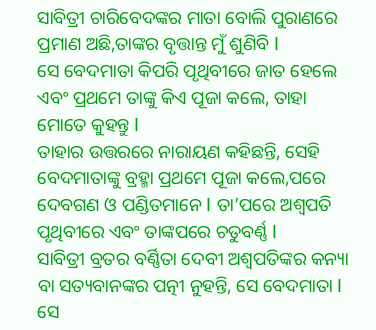ସାବିତ୍ରୀ ଚାରିବେଦଙ୍କର ମାତା ବୋଲି ପୁରାଣରେ ପ୍ରମାଣ ଅଛି,ତାଙ୍କର ବୃତ୍ତାନ୍ତ ମୁଁ ଶୁଣିବି l
ସେ ବେଦମାତା କିପରି ପୃଥିବୀରେ ଜାତ ହେଲେ ଏବଂ ପ୍ରଥମେ ତାଙ୍କୁ କିଏ ପୂଜା କଲେ, ତାହା ମୋତେ କୁହନ୍ତୁ l
ତାହାର ଉତ୍ତରରେ ନାରାୟଣ କହିଛନ୍ତି, ସେହି ବେଦମାତାଙ୍କୁ ବ୍ରହ୍ମା ପ୍ରଥମେ ପୂଜା କଲେ,ପରେ ଦେବଗଣ ଓ ପଣ୍ଡିତମାନେ l ତା’ପରେ ଅଶ୍ୱପତି ପୃଥିବୀରେ ଏବଂ ତାଙ୍କପରେ ଚତୁବର୍ଣ୍ଣ l
ସାବିତ୍ରୀ ବ୍ରତର ବର୍ଣ୍ଣିତା ଦେବୀ ଅଶ୍ୱପତିଙ୍କର କନ୍ୟା ବା ସତ୍ୟବାନଙ୍କର ପତ୍ନୀ ନୁହନ୍ତି, ସେ ବେଦମାତା l
ସେ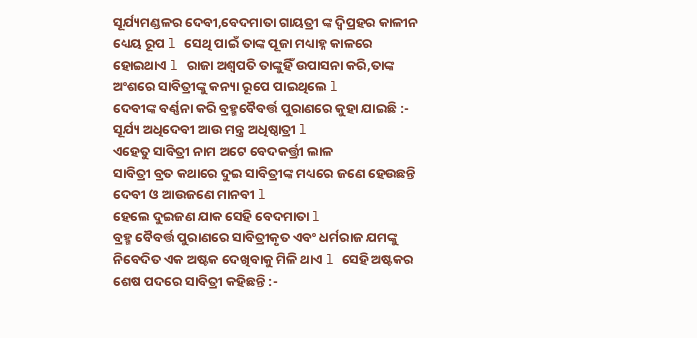ସୂର୍ଯ୍ୟମଣ୍ଡଳର ଦେବୀ,ବେଦମାତା ଗାୟତ୍ରୀ ଙ୍କ ଦ୍ୱିପ୍ରହର କାଳୀନ ଧ୍ୟେୟ ରୂପ l ସେଥି ପାଇଁ ତାଙ୍କ ପୂଜା ମଧ୍ୟାହ୍ନ କାଳରେ ହୋଇଥାଏ l ରାଜା ଅଶ୍ୱପତି ତାଙ୍କୁହିଁ ଉପାସନା କରି,ତାଙ୍କ ଅଂଶରେ ସାବିତ୍ରୀଙ୍କୁ କନ୍ୟା ରୂପେ ପାଇଥିଲେ l
ଦେବୀଙ୍କ ବର୍ଣ୍ଣନା କରି ବ୍ରହ୍ମବୈବର୍ତ୍ତ ପୁରାଣରେ କୁହା ଯାଇଛି :-
ସୂର୍ଯ୍ୟ ଅଧିଦେବୀ ଆଉ ମନ୍ତ୍ର ଅଧିଷ୍ଠାତ୍ରୀ l
ଏହେତୁ ସାବିତ୍ରୀ ନାମ ଅଟେ ବେଦକର୍ତ୍ତ୍ରୀ ଲାଳ
ସାବିତ୍ରୀ ବ୍ରତ କଥାରେ ଦୁଇ ସାବିତ୍ରୀଙ୍କ ମଧ୍ୟରେ ଜଣେ ହେଉଛନ୍ତି ଦେବୀ ଓ ଆଉଜଣେ ମାନବୀ l
ହେଲେ ଦୁଇଜଣ ଯାକ ସେହି ବେଦମାତା l
ବ୍ରହ୍ମ ବୈବର୍ତ୍ତ ପୁରାଣରେ ସାବିତ୍ରୀକୃତ ଏବଂ ଧର୍ମରାଜ ଯମଙ୍କୁ ନିବେଦିତ ଏକ ଅଷ୍ଟକ ଦେଖିବାକୁ ମିଳି ଥାଏ l ସେହି ଅଷ୍ଟକର ଶେଷ ପଦରେ ସାବିତ୍ରୀ କହିଛନ୍ତି :-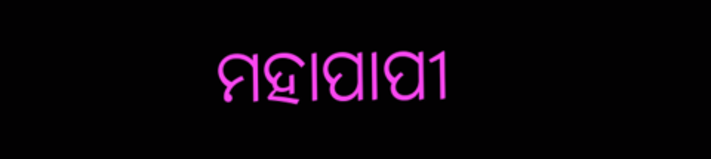ମହାପାପୀ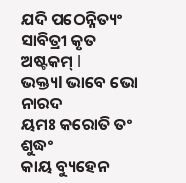ଯଦି ପଠେନ୍ନିତ୍ୟଂ
ସାବିତ୍ରୀ କୃତ ଅଷ୍ଟକମ୍ l
ଭକ୍ତ୍ୟl ଭାବେ ଭୋ ନାରଦ
ୟମଃ କରୋତି ତଂ ଶୁଦ୍ଧଂ
କାୟ ବ୍ୟୁହେନ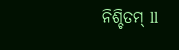ନିଶ୍ଚିତମ୍ ll